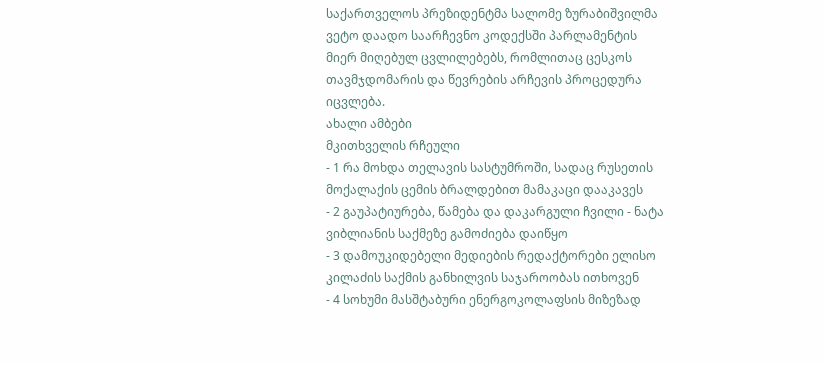საქართველოს პრეზიდენტმა სალომე ზურაბიშვილმა ვეტო დაადო საარჩევნო კოდექსში პარლამენტის მიერ მიღებულ ცვლილებებს, რომლითაც ცესკოს თავმჯდომარის და წევრების არჩევის პროცედურა იცვლება.
ახალი ამბები
მკითხველის რჩეული
- 1 რა მოხდა თელავის სასტუმროში, სადაც რუსეთის მოქალაქის ცემის ბრალდებით მამაკაცი დააკავეს
- 2 გაუპატიურება, წამება და დაკარგული ჩვილი - ნატა ვიბლიანის საქმეზე გამოძიება დაიწყო
- 3 დამოუკიდებელი მედიების რედაქტორები ელისო კილაძის საქმის განხილვის საჯაროობას ითხოვენ
- 4 სოხუმი მასშტაბური ენერგოკოლაფსის მიზეზად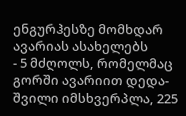ენგურჰესზე მომხდარ ავარიას ასახელებს
- 5 მძღოლს, რომელმაც გორში ავარიით დედა-შვილი იმსხვერპლა, 225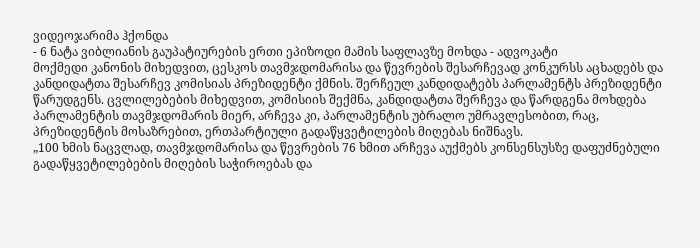ვიდეოჯარიმა ჰქონდა
- 6 ნატა ვიბლიანის გაუპატიურების ერთი ეპიზოდი მამის საფლავზე მოხდა - ადვოკატი
მოქმედი კანონის მიხედვით, ცესკოს თავმჯდომარისა და წევრების შესარჩევად კონკურსს აცხადებს და კანდიდატთა შესარჩევ კომისიას პრეზიდენტი ქმნის. შერჩეულ კანდიდატებს პარლამენტს პრეზიდენტი წარუდგენს. ცვლილებების მიხედვით, კომისიის შექმნა, კანდიდატთა შერჩევა და წარდგენა მოხდება პარლამენტის თავმჯდომარის მიერ, არჩევა კი, პარლამენტის უბრალო უმრავლესობით, რაც, პრეზიდენტის მოსაზრებით, ერთპარტიული გადაწყვეტილების მიღებას ნიშნავს.
„100 ხმის ნაცვლად, თავმჯდომარისა და წევრების 76 ხმით არჩევა აუქმებს კონსენსუსზე დაფუძნებული გადაწყვეტილებების მიღების საჭიროებას და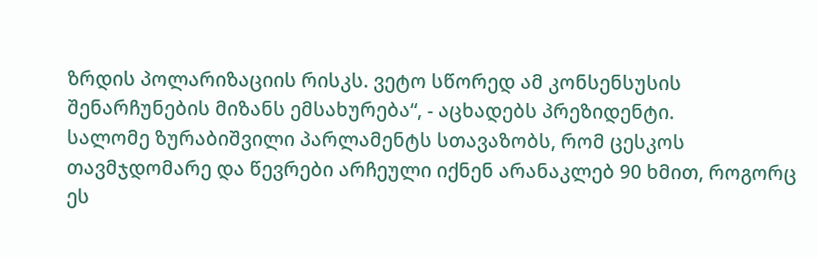ზრდის პოლარიზაციის რისკს. ვეტო სწორედ ამ კონსენსუსის შენარჩუნების მიზანს ემსახურება“, - აცხადებს პრეზიდენტი.
სალომე ზურაბიშვილი პარლამენტს სთავაზობს, რომ ცესკოს თავმჯდომარე და წევრები არჩეული იქნენ არანაკლებ 90 ხმით, როგორც ეს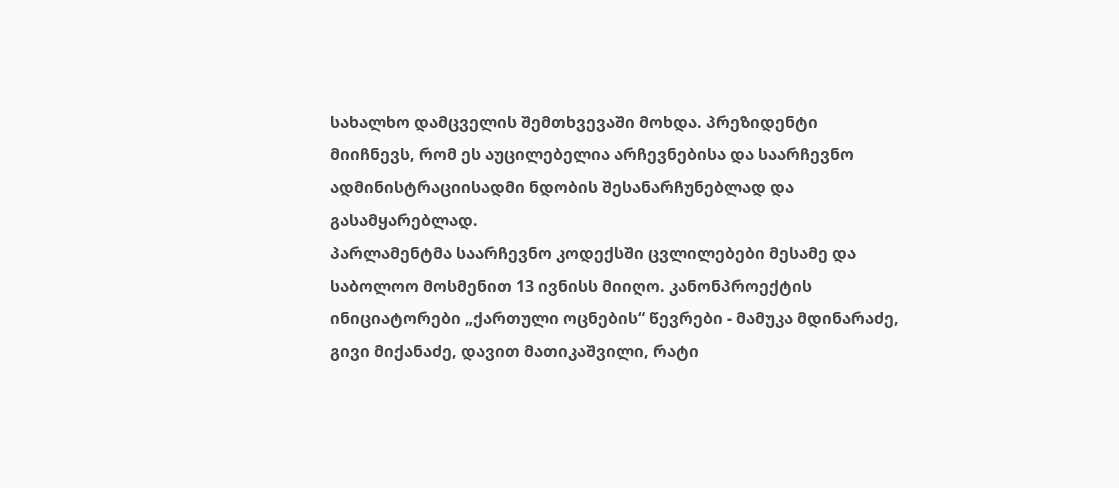სახალხო დამცველის შემთხვევაში მოხდა. პრეზიდენტი მიიჩნევს, რომ ეს აუცილებელია არჩევნებისა და საარჩევნო ადმინისტრაციისადმი ნდობის შესანარჩუნებლად და გასამყარებლად.
პარლამენტმა საარჩევნო კოდექსში ცვლილებები მესამე და საბოლოო მოსმენით 13 ივნისს მიიღო. კანონპროექტის ინიციატორები „ქართული ოცნების“ წევრები - მამუკა მდინარაძე, გივი მიქანაძე, დავით მათიკაშვილი, რატი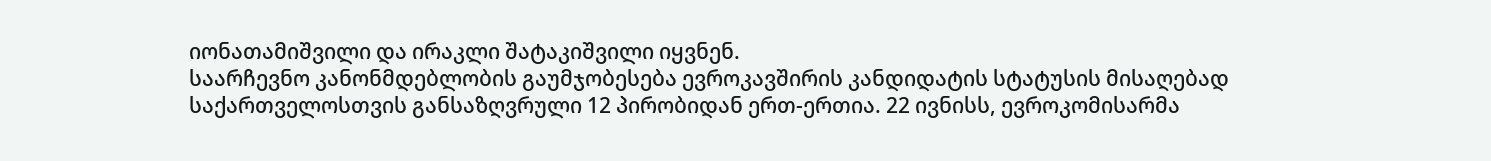იონათამიშვილი და ირაკლი შატაკიშვილი იყვნენ.
საარჩევნო კანონმდებლობის გაუმჯობესება ევროკავშირის კანდიდატის სტატუსის მისაღებად საქართველოსთვის განსაზღვრული 12 პირობიდან ერთ-ერთია. 22 ივნისს, ევროკომისარმა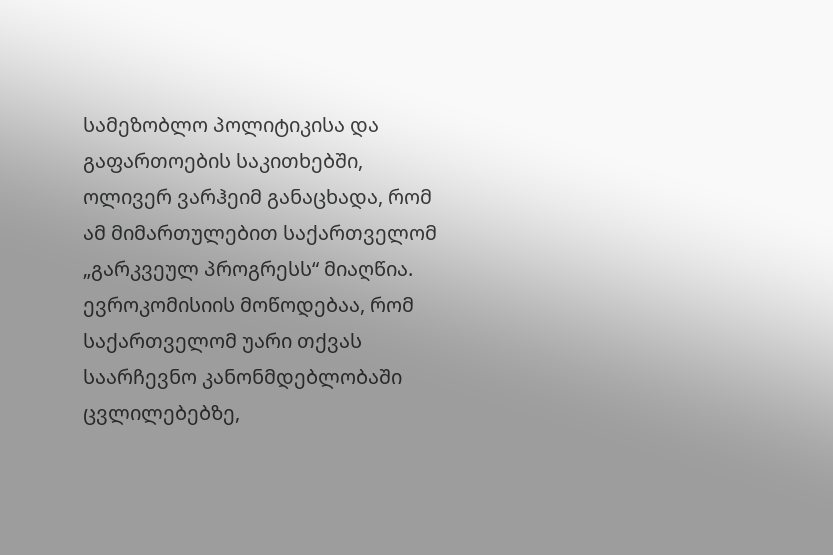სამეზობლო პოლიტიკისა და გაფართოების საკითხებში, ოლივერ ვარჰეიმ განაცხადა, რომ ამ მიმართულებით საქართველომ „გარკვეულ პროგრესს“ მიაღწია. ევროკომისიის მოწოდებაა, რომ საქართველომ უარი თქვას საარჩევნო კანონმდებლობაში ცვლილებებზე,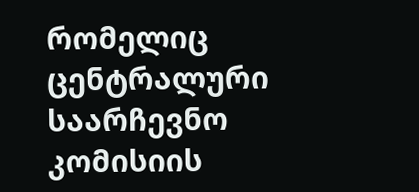რომელიც ცენტრალური საარჩევნო კომისიის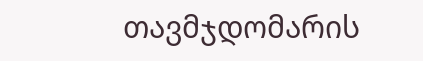თავმჯდომარის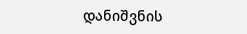დანიშვნის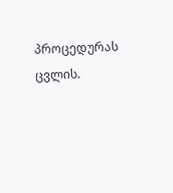პროცედურას ცვლის.